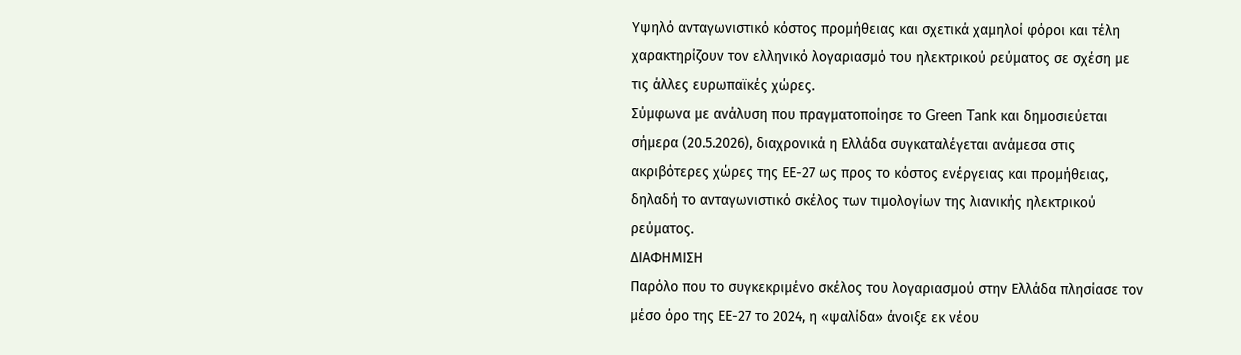Υψηλό ανταγωνιστικό κόστος προμήθειας και σχετικά χαμηλοί φόροι και τέλη χαρακτηρίζουν τον ελληνικό λογαριασμό του ηλεκτρικού ρεύματος σε σχέση με τις άλλες ευρωπαϊκές χώρες.
Σύμφωνα με ανάλυση που πραγματοποίησε το Green Tank και δημοσιεύεται σήμερα (20.5.2026), διαχρονικά η Ελλάδα συγκαταλέγεται ανάμεσα στις ακριβότερες χώρες της ΕΕ-27 ως προς το κόστος ενέργειας και προμήθειας, δηλαδή το ανταγωνιστικό σκέλος των τιμολογίων της λιανικής ηλεκτρικού ρεύματος.
ΔΙΑΦΗΜΙΣΗ
Παρόλο που το συγκεκριμένο σκέλος του λογαριασμού στην Ελλάδα πλησίασε τον μέσο όρο της ΕΕ-27 το 2024, η «ψαλίδα» άνοιξε εκ νέου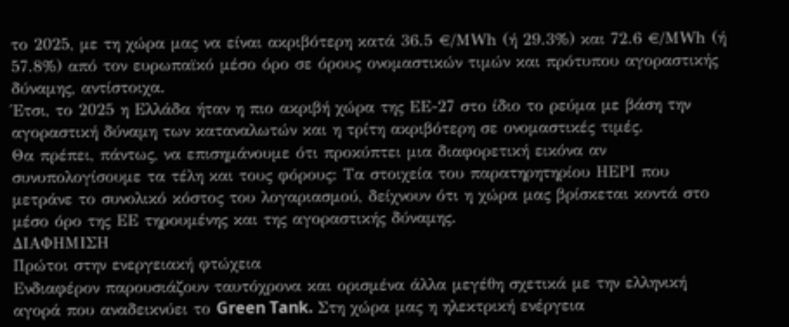το 2025, με τη χώρα μας να είναι ακριβότερη κατά 36.5 €/ΜWh (ή 29.3%) και 72.6 €/ΜWh (ή 57.8%) από τον ευρωπαϊκό μέσο όρο σε όρους ονομαστικών τιμών και πρότυπου αγοραστικής δύναμης, αντίστοιχα.
Έτσι, το 2025 η Ελλάδα ήταν η πιο ακριβή χώρα της ΕΕ-27 στο ίδιο το ρεύμα με βάση την αγοραστική δύναμη των καταναλωτών και η τρίτη ακριβότερη σε ονομαστικές τιμές.
Θα πρέπει, πάντως, να επισημάνουμε ότι προκύπτει μια διαφορετική εικόνα αν συνυπολογίσουμε τα τέλη και τους φόρους: Τα στοιχεία του παρατηρητηρίου ΗΕΡΙ που μετράνε το συνολικό κόστος του λογαριασμού, δείχνουν ότι η χώρα μας βρίσκεται κοντά στο μέσο όρο της ΕΕ τηρουμένης και της αγοραστικής δύναμης.
ΔΙΑΦΗΜΙΣΗ
Πρώτοι στην ενεργειακή φτώχεια
Ενδιαφέρον παρουσιάζουν ταυτόχρονα και ορισμένα άλλα μεγέθη σχετικά με την ελληνική αγορά που αναδεικνύει το Green Tank. Στη χώρα μας η ηλεκτρική ενέργεια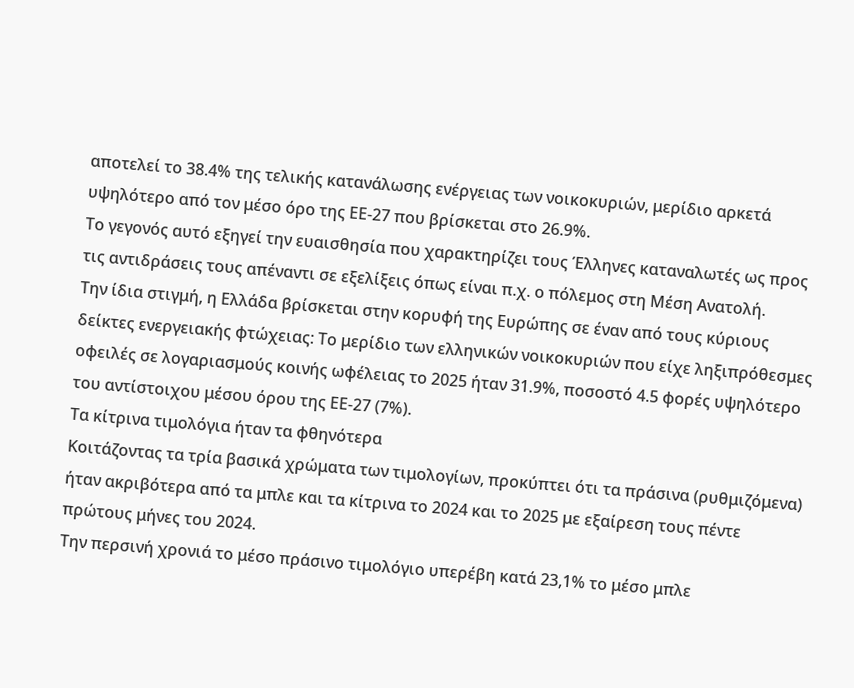αποτελεί το 38.4% της τελικής κατανάλωσης ενέργειας των νοικοκυριών, μερίδιο αρκετά υψηλότερο από τον μέσο όρο της ΕΕ-27 που βρίσκεται στο 26.9%.
Το γεγονός αυτό εξηγεί την ευαισθησία που χαρακτηρίζει τους Έλληνες καταναλωτές ως προς τις αντιδράσεις τους απέναντι σε εξελίξεις όπως είναι π.χ. ο πόλεμος στη Μέση Ανατολή.
Την ίδια στιγμή, η Ελλάδα βρίσκεται στην κορυφή της Ευρώπης σε έναν από τους κύριους δείκτες ενεργειακής φτώχειας: Το μερίδιο των ελληνικών νοικοκυριών που είχε ληξιπρόθεσμες οφειλές σε λογαριασμούς κοινής ωφέλειας το 2025 ήταν 31.9%, ποσοστό 4.5 φορές υψηλότερο του αντίστοιχου μέσου όρου της ΕΕ-27 (7%).
Τα κίτρινα τιμολόγια ήταν τα φθηνότερα
Κοιτάζοντας τα τρία βασικά χρώματα των τιμολογίων, προκύπτει ότι τα πράσινα (ρυθμιζόμενα) ήταν ακριβότερα από τα μπλε και τα κίτρινα το 2024 και το 2025 με εξαίρεση τους πέντε πρώτους μήνες του 2024.
Την περσινή χρονιά το μέσο πράσινο τιμολόγιο υπερέβη κατά 23,1% το μέσο μπλε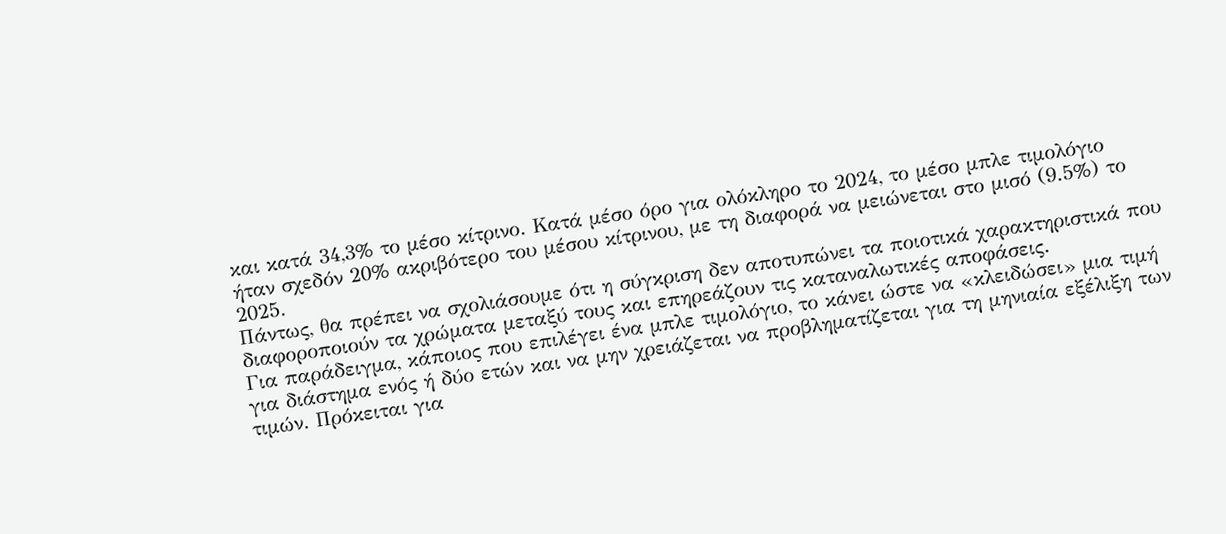και κατά 34,3% το μέσο κίτρινο. Κατά μέσο όρο για ολόκληρο το 2024, το μέσο μπλε τιμολόγιο ήταν σχεδόν 20% ακριβότερο του μέσου κίτρινου, με τη διαφορά να μειώνεται στο μισό (9.5%) το 2025.
Πάντως, θα πρέπει να σχολιάσουμε ότι η σύγκριση δεν αποτυπώνει τα ποιοτικά χαρακτηριστικά που διαφοροποιούν τα χρώματα μεταξύ τους και επηρεάζουν τις καταναλωτικές αποφάσεις.
Για παράδειγμα, κάποιος που επιλέγει ένα μπλε τιμολόγιο, το κάνει ώστε να «κλειδώσει» μια τιμή για διάστημα ενός ή δύο ετών και να μην χρειάζεται να προβληματίζεται για τη μηνιαία εξέλιξη των τιμών. Πρόκειται για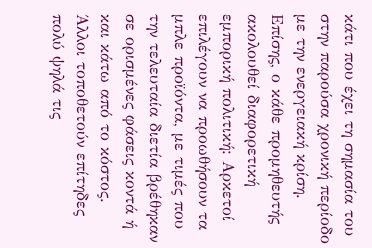κάτι που έχει τη σημασία του στην παρούσα χρονική περίοδο με την ενεργειακή κρίση.
Επίσης, ο κάθε προμηθευτής ακολουθεί διαφορετική εμπορική πολιτική: Αρκετοί επιλέγουν να προωθήσουν τα μπλε προϊόντα, με τιμές που την τελευταία διετία βρέθηκαν σε ορισμένες φάσεις κοντά ή και κάτω από το κόστος. Άλλοι τοποθετούν επίτηδες πολύ ψηλά τις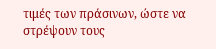τιμές των πράσινων, ώστε να στρέψουν τους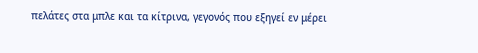πελάτες στα μπλε και τα κίτρινα, γεγονός που εξηγεί εν μέρει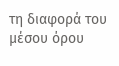τη διαφορά του μέσου όρου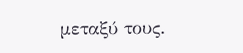μεταξύ τους.